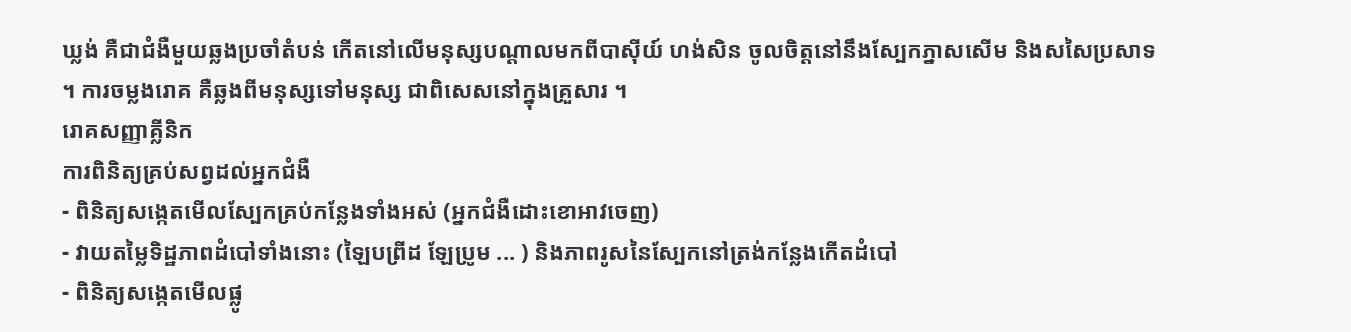ឃ្លង់ គឺជាជំងឺមួយឆ្លងប្រចាំតំបន់ កើតនៅលើមនុស្សបណ្តាលមកពីបាស៊ីយ៍ ហង់សិន ចូលចិត្តនៅនឹងស្បែកភ្នាសសើម និងសសៃប្រសាទ ។ ការចម្លងរោគ គឺឆ្លងពីមនុស្សទៅមនុស្ស ជាពិសេសនៅក្នុងគ្រួសារ ។
រោគសញ្ញាគ្លីនិក
ការពិនិត្យគ្រប់សព្វដល់អ្នកជំងឺ
- ពិនិត្យសង្កេតមើលស្បែកគ្រប់កន្លែងទាំងអស់ (អ្នកជំងឺដោះខោអាវចេញ)
- វាយតម្លៃទិដ្ឋភាពដំបៅទាំងនោះ (ឡៃបព្រីដ ឡែប្រូម ... ) និងភាពរូសនៃស្បែកនៅត្រង់កន្លែងកើតដំបៅ
- ពិនិត្យសង្កេតមើលផ្លូ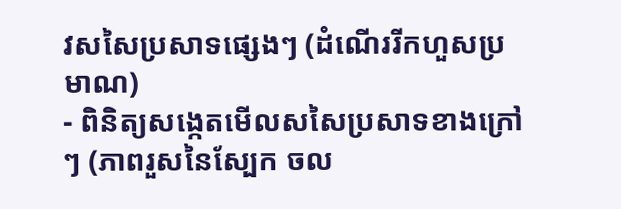វសសៃប្រសាទផ្សេងៗ (ដំណើររីកហួសប្រមាណ)
- ពិនិត្យសង្កេតមើលសសៃប្រសាទខាងក្រៅៗ (ភាពរួសនៃស្បែក ចល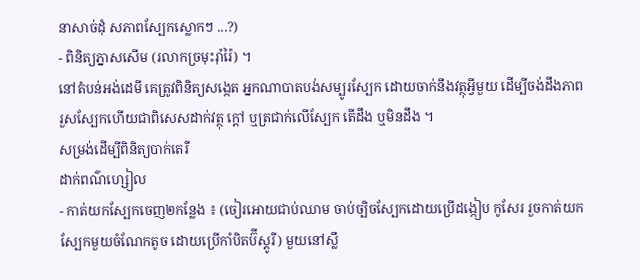នាសាច់ដុំ សភាពស្បែកស្លោកៗ ...?)
- ពិនិត្យភ្នាសសើម (រលាកច្រមុះរ៉ាំរ៉ៃ) ។
នៅតំបន់អង់ដេមី គេត្រូវពិនិត្យសង្កេត អ្នកណាបាតបង់សម្បូរស្បែក ដោយចាក់នឹងវត្ថុអ្វីមួយ ដើម្បីចង់ដឹងភាពរួសស្បែកហើយជាពិសេសដាក់វត្ថុ ក្តៅ ឬត្រជាក់លើស្បែក តើដឹង ឬមិនដឹង ។
សម្រង់ដើម្បីពិនិត្យបាក់តេរី
ដាក់ពណ៌ហ្សៀល
- កាត់យកស្បែកចេញ២កន្លែង ៖ (ចៀរអោយជាប់ឈាម ចាប់ច្បិចស្បែកដោយប្រើដង្កៀប កូសែរ រួចកាត់យកស្បែកមួយចំណែកតូច ដោយប្រើកាំបិតប៊ីស្តូរី) មួយនៅស្លឹ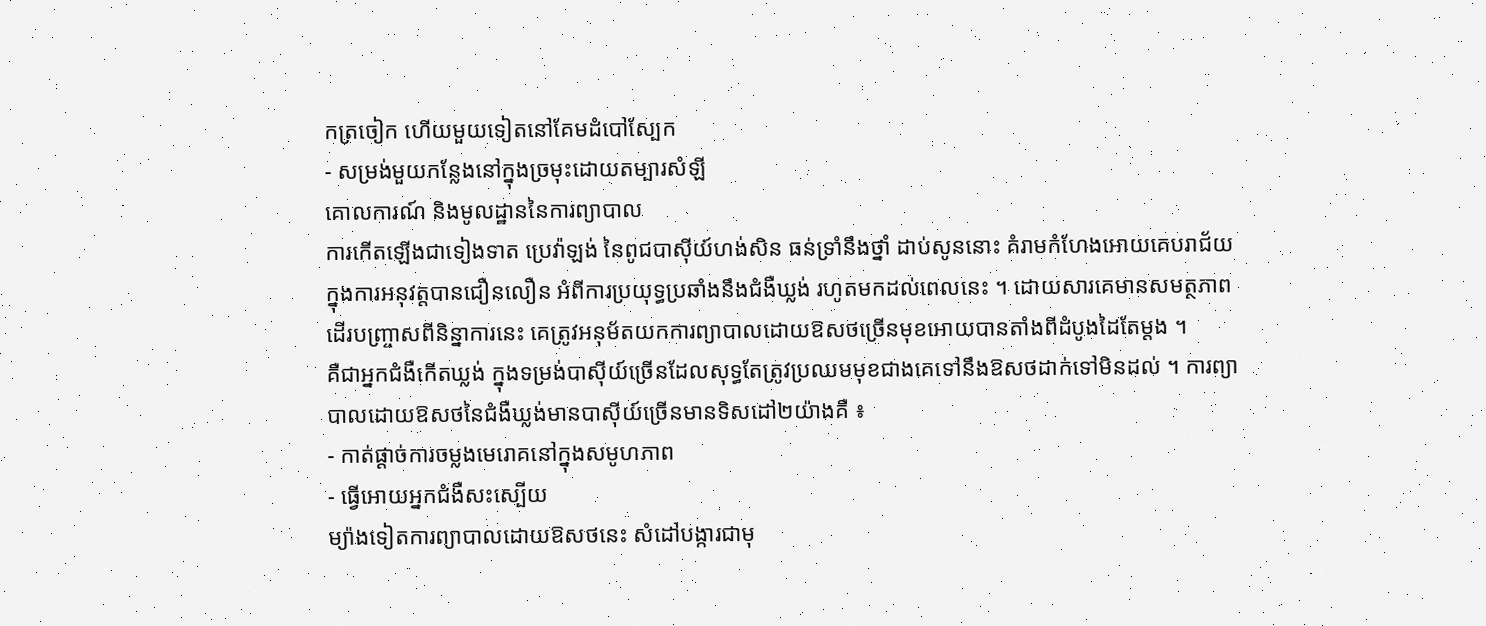កត្រចៀក ហើយមួយទៀតនៅគែមដំបៅស្បែក
- សម្រង់មួយកន្លែងនៅក្នុងច្រមុះដោយតម្បារសំឡី
គោលការណ៍ និងមូលដ្ឋាននៃការព្យាបាល
ការកើតឡើងជាទៀងទាត ប្រេវ៉ាឡង់ នៃពូជបាស៊ីយ៍ហង់សិន ធន់ទ្រាំនឹងថ្នាំ ដាប់សូននោះ គំរាមកំហែងអោយគេបរាជ័យ ក្នុងការអនុវត្តបានជឿនលឿន អំពីការប្រយុទ្ធប្រឆាំងនឹងជំងឺឃ្លង់ រហូតមកដល់ពេលនេះ ។ ដោយសារគេមានសមត្ថភាព ដើរបញ្ច្រាសពីនិន្នាការនេះ គេត្រូវអនុម័តយកការព្យាបាលដោយឱសថច្រើនមុខអោយបានតាំងពីដំបូងដៃតែម្តង ។
គឺជាអ្នកជំងឺកើតឃ្លង់ ក្នុងទម្រង់បាស៊ីយ៍ច្រើនដែលសុទ្ធតែត្រូវប្រឈមមុខជាងគេទៅនឹងឱសថដាក់ទៅមិនដល់ ។ ការព្យាបាលដោយឱសថនៃជំងឺឃ្លង់មានបាស៊ីយ៍ច្រើនមានទិសដៅ២យ៉ាងគឺ ៖
- កាត់ផ្តាច់ការចម្លងមេរោគនៅក្នុងសមូហភាព
- ធ្វើអោយអ្នកជំងឺសះស្បើយ
ម្យ៉ាងទៀតការព្យាបាលដោយឱសថនេះ សំដៅបង្ការជាមុ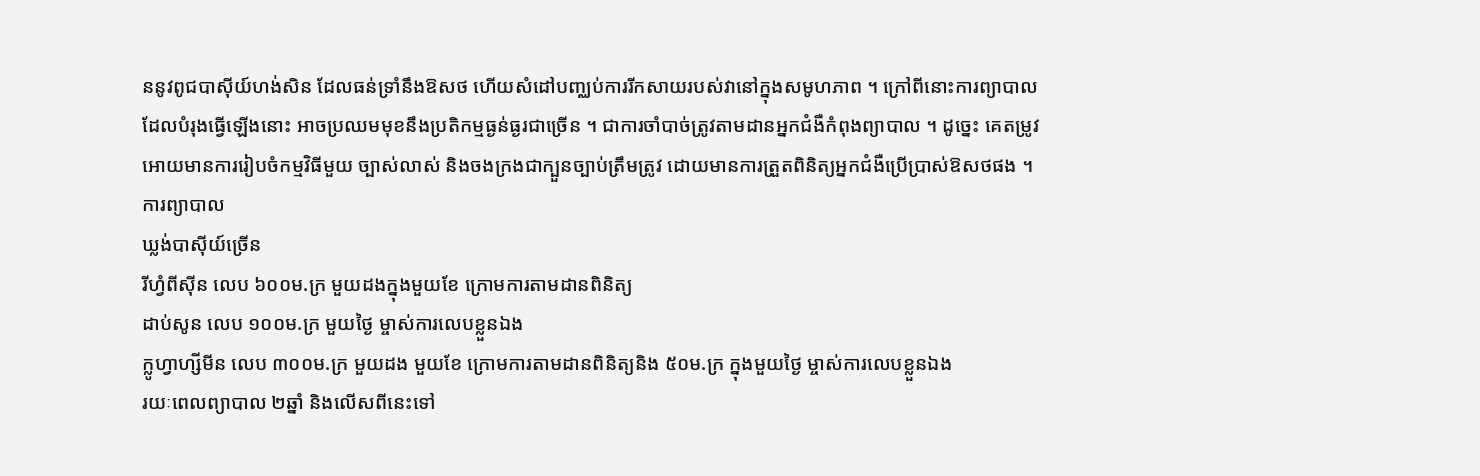ននូវពូជបាស៊ីយ៍ហង់សិន ដែលធន់ទ្រាំនឹងឱសថ ហើយសំដៅបញ្ឈប់ការរីកសាយរបស់វានៅក្នុងសមូហភាព ។ ក្រៅពីនោះការព្យាបាលដែលបំរុងធ្វើឡើងនោះ អាចប្រឈមមុខនឹងប្រតិកម្មធ្ងន់ធ្ងរជាច្រើន ។ ជាការចាំបាច់ត្រូវតាមដានអ្នកជំងឺកំពុងព្យាបាល ។ ដូច្នេះ គេតម្រូវអោយមានការរៀបចំកម្មវិធីមួយ ច្បាស់លាស់ និងចងក្រងជាក្បួនច្បាប់ត្រឹមត្រូវ ដោយមានការត្រួតពិនិត្យអ្នកជំងឺប្រើប្រាស់ឱសថផង ។
ការព្យាបាល
ឃ្លង់បាស៊ីយ៍ច្រើន
រីហ្វំពីស៊ីន លេប ៦០០ម.ក្រ មួយដងក្នុងមួយខែ ក្រោមការតាមដានពិនិត្យ
ដាប់សូន លេប ១០០ម.ក្រ មួយថ្ងៃ ម្ចាស់ការលេបខ្លួនឯង
ក្លូហ្វាហ្សីមីន លេប ៣០០ម.ក្រ មួយដង មួយខែ ក្រោមការតាមដានពិនិត្យនិង ៥០ម.ក្រ ក្នុងមួយថ្ងៃ ម្ចាស់ការលេបខ្លួនឯង
រយៈពេលព្យាបាល ២ឆ្នាំ និងលើសពីនេះទៅ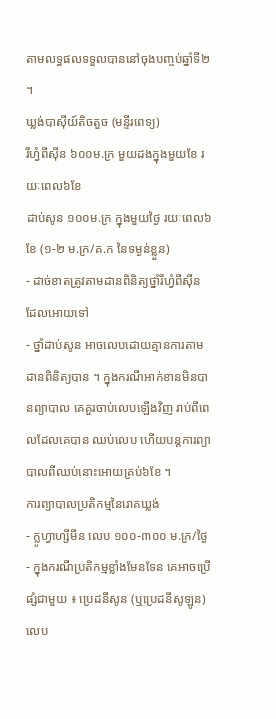តាមលទ្ធផលទទួលបាននៅចុងបញ្ចប់ឆ្នាំទី២ ។
ឃ្លង់បាស៊ីយ៍តិចតួច (មន្ទីរពេទ្យ)
រីហ្វំពីស៊ីន ៦០០ម.ក្រ មួយដងក្នុងមួយខែ រយៈពេល៦ខែ
ដាប់សូន ១០០ម.ក្រ ក្នុងមួយថ្ងៃ រយៈពេល៦ខែ (១-២ ម.ក្រ/គ.ក នៃទម្ងន់ខ្លួន)
- ដាច់ខាតត្រូវតាមដានពិនិត្យថ្នាំរីហ្វំពីស៊ីន ដែលអោយទៅ
- ថ្នាំដាប់សូន អាចលេបដោយគ្មានការតាមដានពិនិត្យបាន ។ ក្នុងករណីអាក់ខានមិនបានព្យាបាល គេគួរចាប់លេបឡើងវិញ រាប់ពីពេលដែលគេបាន ឈប់លេប ហើយបន្តការព្យាបាលពីឈប់នោះអោយគ្រប់៦ខែ ។
ការព្យាបាលប្រតិកម្មនៃរោគឃ្លង់
- ក្លូហ្វាហ្សីមីន លេប ១០០-៣០០ ម.ក្រ/ថ្ងៃ
- ក្នុងករណីប្រតិកម្មខ្លាំងមែនទែន គេអាចប្រើផ្សំជាមួយ ៖ ប្រេដនីសូន (ឬប្រេដនីសូឡូន) លេប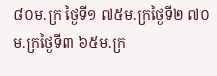៨០ម.ក្រ ថ្ងៃទី១ ៧៥ម.ក្រថ្ងៃទី២ ៧០ម.ក្រថ្ងៃទី៣ ៦៥ម.ក្រ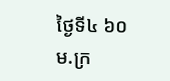ថ្ងៃទី៤ ៦០ម.ក្រ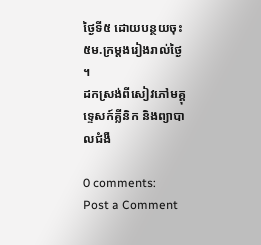ថ្ងៃទី៥ ដោយបន្ថយចុះ ៥ម.ក្រម្តងរៀងរាល់ថ្ងៃ ។
ដកស្រង់ពីសៀវភៅមគ្គុទ្ទេសក៍គ្លីនិក និងព្យាបាលជំងឺ

0 comments:
Post a Comment